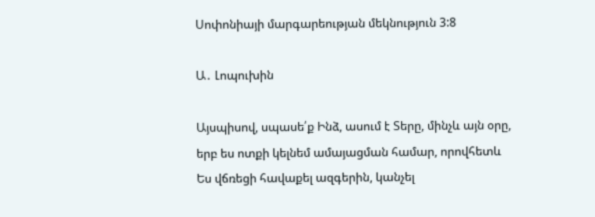Սոփոնիայի մարգարեության մեկնություն 3:8

Ա․ Լոպուխին

Այսպիսով, սպասե՛ք Ինձ, ասում է Տերը, մինչև այն օրը, երբ ես ոտքի կելնեմ ամայացման համար, որովհետև Ես վճռեցի հավաքել ազգերին, կանչել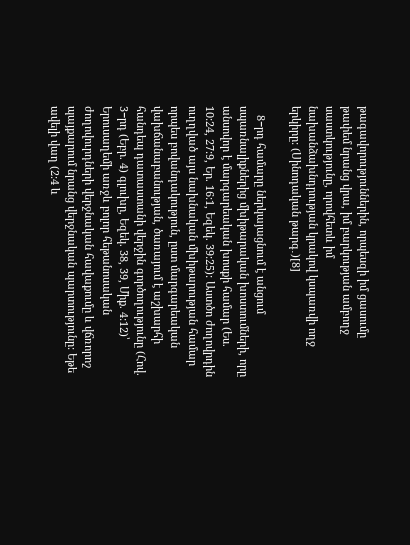թագավորություններին, որպեսզի իմ ցասումը թափեմ նրանց վրա, իմ բարկության ամբողջ սաստկությունը, որովհետև իմ նախանձախնդրության կրակով կսպառվի ողջ երկիրը: (Սինոդական թարգ․)[8]

   8−րդ համարը ներկայացնում է անցում սպառնալիքներից մխիթարական խոստումների, որը անսովոր է մարգարեական խոսքի համար (Ես. 10:24, 27:9, Եր. 16:1, Եզեկ. 39:25): Աստծո ժողովրդին ուղղված այս նախնական մխիթարության համար որպես բովանդակություն, ըստ մարգարեական վախճանաբանության, ծառայում է աշխարհի հանդեպ դատաստանի վերջին գործողությունը (Հով. 3−րդ (Եբր. 4) գլուխը, Եզեկ. 38, 39, Միք. 4:12)՝ Երուսաղեմի առջև բոլոր հեթանոսական ժողովուրդների վերջնական հավաքումը և վճռորոշ պայքարում նրանց վերջնական պարտությունը: Եթե ավելի վաղ (2:4 և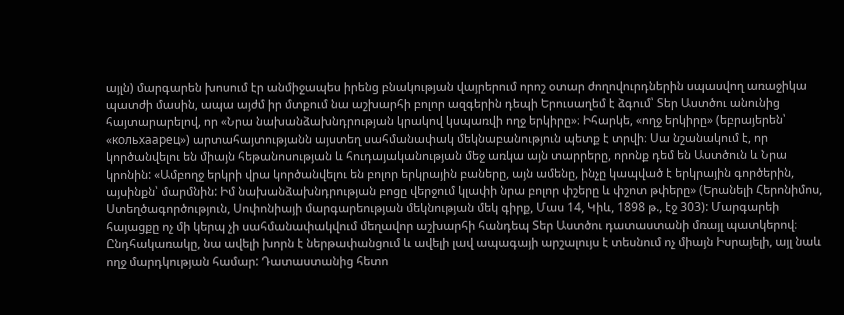այլն) մարգարեն խոսում էր անմիջապես իրենց բնակության վայրերում որոշ օտար ժողովուրդներին սպասվող առաջիկա պատժի մասին, ապա այժմ իր մտքում նա աշխարհի բոլոր ազգերին դեպի Երուսաղեմ է ձգում՝ Տեր Աստծու անունից հայտարարելով, որ «Նրա նախանձախնդրության կրակով կսպառվի ողջ երկիրը»։ Իհարկե, «ողջ երկիրը» (եբրայերեն՝ «кольхаарец») արտահայտությանն այստեղ սահմանափակ մեկնաբանություն պետք է տրվի։ Սա նշանակում է, որ կործանվելու են միայն հեթանոսության և հուդայականության մեջ առկա այն տարրերը, որոնք դեմ են Աստծուն և Նրա կրոնին: «Ամբողջ երկրի վրա կործանվելու են բոլոր երկրային բաները, այն ամենը, ինչը կապված է երկրային գործերին, այսինքն՝ մարմնին: Իմ նախանձախնդրության բոցը վերջում կլափի նրա բոլոր փշերը և փշոտ թփերը» (Երանելի Հերոնիմոս, Ստեղծագործություն, Սոփոնիայի մարգարեության մեկնության մեկ գիրք, Մաս 14, Կիև, 1898 թ., էջ 303): Մարգարեի հայացքը ոչ մի կերպ չի սահմանափակվում մեղավոր աշխարհի հանդեպ Տեր Աստծու դատաստանի մռայլ պատկերով։ Ընդհակառակը, նա ավելի խորն է ներթափանցում և ավելի լավ ապագայի արշալույս է տեսնում ոչ միայն Իսրայելի, այլ նաև ողջ մարդկության համար: Դատաստանից հետո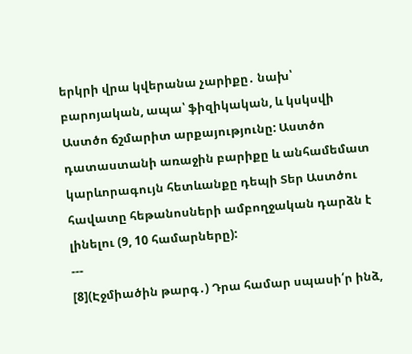երկրի վրա կվերանա չարիքը․ նախ՝ բարոյական, ապա՝ ֆիզիկական, և կսկսվի Աստծո ճշմարիտ արքայությունը: Աստծո դատաստանի առաջին բարիքը և անհամեմատ կարևորագույն հետևանքը դեպի Տեր Աստծու հավատը հեթանոսների ամբողջական դարձն է լինելու (9, 10 համարները):
---
[8](Էջմիածին թարգ․) Դրա համար սպասի՛ր ինձ,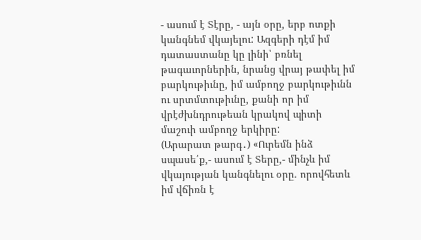- ասում է Տէրը, - այն օրը, երբ ոտքի կանգնեմ վկայելու: Ազգերի դէմ իմ դատաստանը կը լինի՝ բռնել թագաւորներին, նրանց վրայ թափել իմ բարկութիւնը, իմ ամբողջ բարկութիւնն ու սրտմտութիւնը, քանի որ իմ վրէժխնդրութեան կրակով պիտի մաշուի ամբողջ երկիրը:
(Արարատ թարգ․) «Ուրեմն ինձ սպասե՛ք,- ասում է Տերը,- մինչև իմ վկայության կանգնելու օրը. որովհետև իմ վճիռն է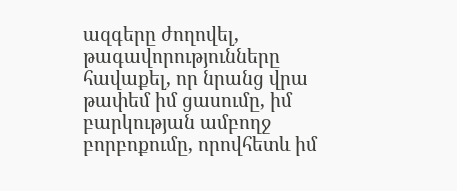ազգերը ժողովել, թագավորությունները հավաքել, որ նրանց վրա թափեմ իմ ցասումը, իմ բարկության ամբողջ բորբոքումը, որովհետև իմ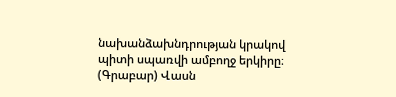նախանձախնդրության կրակով պիտի սպառվի ամբողջ երկիրը։
(Գրաբար) Վասն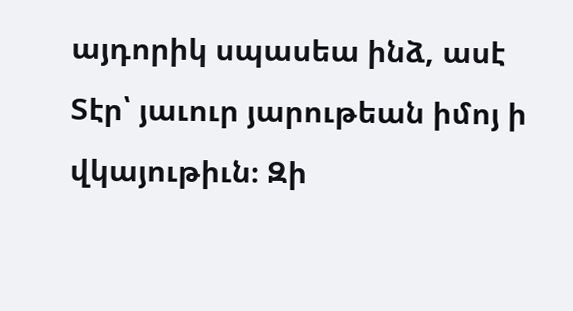այդորիկ սպասեա ինձ, ասէ Տէր՝ յաւուր յարութեան իմոյ ի վկայութիւն։ Զի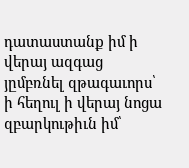դատաստանք իմ ի վերայ ազգաց յըմբռնել զթագաւորս՝ ի հեղուլ ի վերայ նոցա զբարկութիւն իմ՝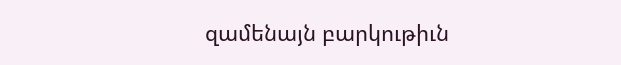զամենայն բարկութիւն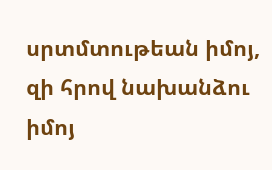սրտմտութեան իմոյ, զի հրով նախանձու իմոյ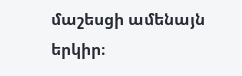մաշեսցի ամենայն երկիր։